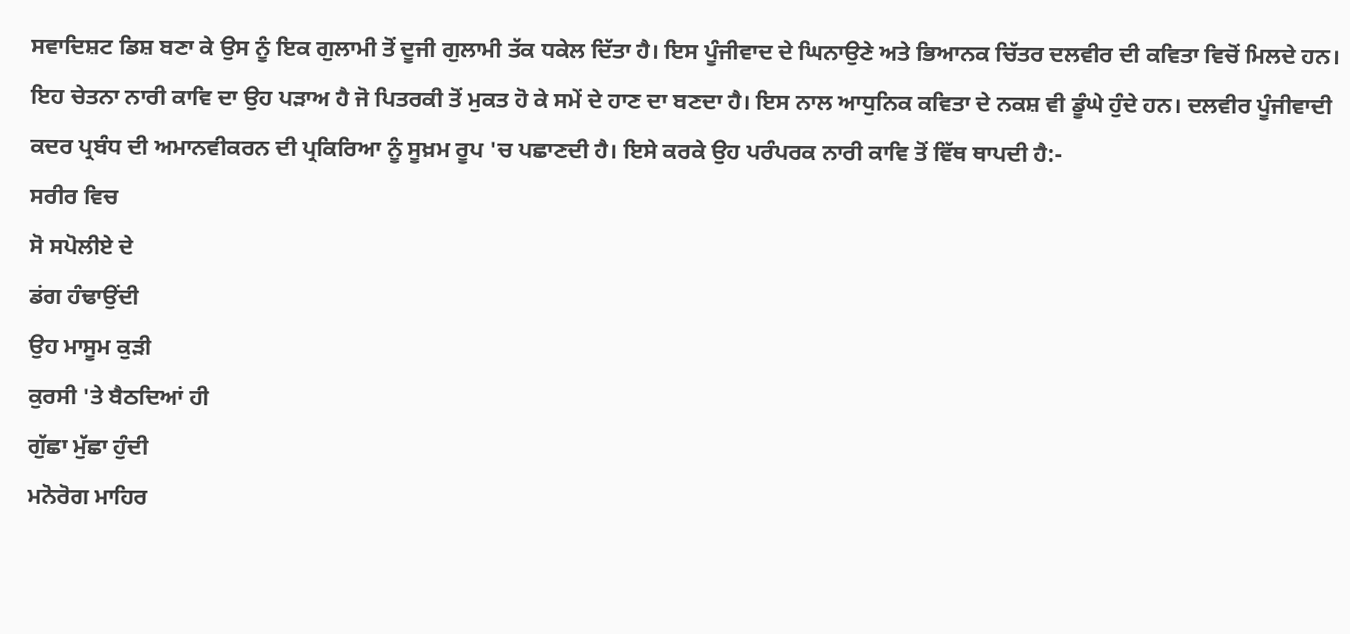ਸਵਾਦਿਸ਼ਟ ਡਿਸ਼ ਬਣਾ ਕੇ ਉਸ ਨੂੰ ਇਕ ਗੁਲਾਮੀ ਤੋਂ ਦੂਜੀ ਗੁਲਾਮੀ ਤੱਕ ਧਕੇਲ ਦਿੱਤਾ ਹੈ। ਇਸ ਪੂੰਜੀਵਾਦ ਦੇ ਘਿਨਾਉਣੇ ਅਤੇ ਭਿਆਨਕ ਚਿੱਤਰ ਦਲਵੀਰ ਦੀ ਕਵਿਤਾ ਵਿਚੋਂ ਮਿਲਦੇ ਹਨ। ਇਹ ਚੇਤਨਾ ਨਾਰੀ ਕਾਵਿ ਦਾ ਉਹ ਪੜਾਅ ਹੈ ਜੋ ਪਿਤਰਕੀ ਤੋਂ ਮੁਕਤ ਹੋ ਕੇ ਸਮੇਂ ਦੇ ਹਾਣ ਦਾ ਬਣਦਾ ਹੈ। ਇਸ ਨਾਲ ਆਧੁਨਿਕ ਕਵਿਤਾ ਦੇ ਨਕਸ਼ ਵੀ ਡੂੰਘੇ ਹੁੰਦੇ ਹਨ। ਦਲਵੀਰ ਪੂੰਜੀਵਾਦੀ ਕਦਰ ਪ੍ਰਬੰਧ ਦੀ ਅਮਾਨਵੀਕਰਨ ਦੀ ਪ੍ਰਕਿਰਿਆ ਨੂੰ ਸੂਖ਼ਮ ਰੂਪ 'ਚ ਪਛਾਣਦੀ ਹੈ। ਇਸੇ ਕਰਕੇ ਉਹ ਪਰੰਪਰਕ ਨਾਰੀ ਕਾਵਿ ਤੋਂ ਵਿੱਥ ਥਾਪਦੀ ਹੈ:-
ਸਰੀਰ ਵਿਚ
ਸੋ ਸਪੋਲੀਏ ਦੇ
ਡਂਗ ਹੰਢਾਉਂਦੀ
ਉਹ ਮਾਸੂਮ ਕੁੜੀ
ਕੁਰਸੀ 'ਤੇ ਬੈਠਦਿਆਂ ਹੀ
ਗੁੱਛਾ ਮੁੱਛਾ ਹੁੰਦੀ
ਮਨੋਰੋਗ ਮਾਹਿਰ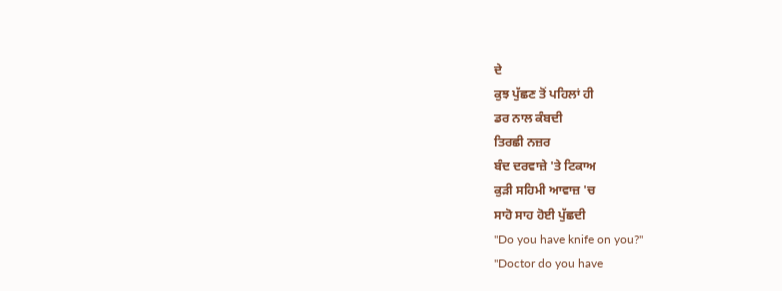ਦੇ
ਕੁਝ ਪੁੱਛਣ ਤੋਂ ਪਹਿਲਾਂ ਹੀ
ਡਰ ਨਾਲ ਕੰਬਦੀ
ਤਿਰਛੀ ਨਜ਼ਰ
ਬੰਦ ਦਰਵਾਜ਼ੇ 'ਤੇ ਟਿਕਾਅ
ਕੁੜੀ ਸਹਿਮੀ ਆਵਾਜ਼ 'ਚ
ਸਾਹੋ ਸਾਹ ਹੋਈ ਪੁੱਛਦੀ
"Do you have knife on you?"
"Doctor do you have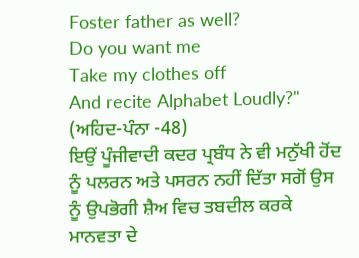Foster father as well?
Do you want me
Take my clothes off
And recite Alphabet Loudly?"
(ਅਹਿਦ-ਪੰਨਾ -48)
ਇਉਂ ਪੂੰਜੀਵਾਦੀ ਕਦਰ ਪ੍ਰਬੰਧ ਨੇ ਵੀ ਮਨੁੱਖੀ ਹੋਂਦ ਨੂੰ ਪਲਰਨ ਅਤੇ ਪਸਰਨ ਨਹੀਂ ਦਿੱਤਾ ਸਗੋਂ ਉਸ ਨੂੰ ਉਪਭੋਗੀ ਸ਼ੈਅ ਵਿਚ ਤਬਦੀਲ ਕਰਕੇ ਮਾਨਵਤਾ ਦੇ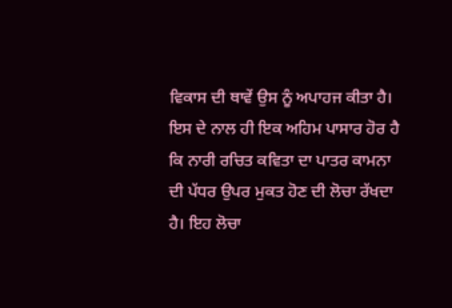ਵਿਕਾਸ ਦੀ ਥਾਵੇਂ ਉਸ ਨੂੰ ਅਪਾਹਜ ਕੀਤਾ ਹੈ। ਇਸ ਦੇ ਨਾਲ ਹੀ ਇਕ ਅਹਿਮ ਪਾਸਾਰ ਹੋਰ ਹੈ ਕਿ ਨਾਰੀ ਰਚਿਤ ਕਵਿਤਾ ਦਾ ਪਾਤਰ ਕਾਮਨਾ ਦੀ ਪੱਧਰ ਉਪਰ ਮੁਕਤ ਹੋਣ ਦੀ ਲੋਚਾ ਰੱਖਦਾ ਹੈ। ਇਹ ਲੋਚਾ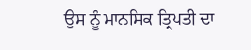ਉਸ ਨੂੰ ਮਾਨਸਿਕ ਤ੍ਰਿਪਤੀ ਦਾ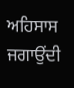ਅਹਿਸਾਸ ਜਗਾਉਂਦੀ